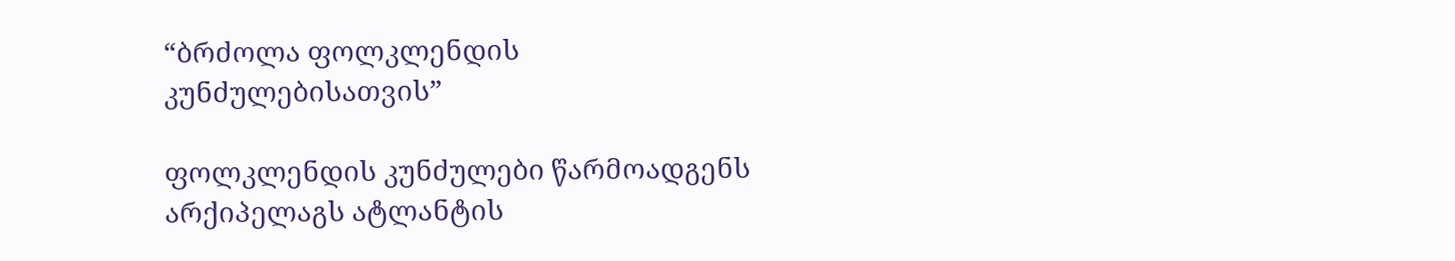“ბრძოლა ფოლკლენდის კუნძულებისათვის”

ფოლკლენდის კუნძულები წარმოადგენს არქიპელაგს ატლანტის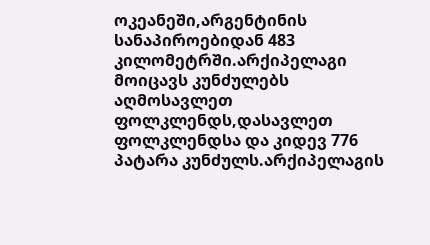ოკეანეში,არგენტინის სანაპიროებიდან 483 კილომეტრში.არქიპელაგი მოიცავს კუნძულებს აღმოსავლეთ ფოლკლენდს,დასავლეთ ფოლკლენდსა და კიდევ 776 პატარა კუნძულს.არქიპელაგის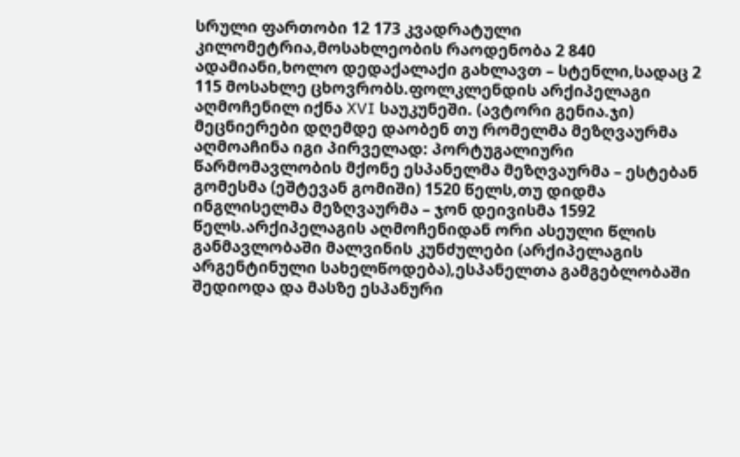სრული ფართობი 12 173 კვადრატული კილომეტრია,მოსახლეობის რაოდენობა 2 840 ადამიანი,ხოლო დედაქალაქი გახლავთ – სტენლი,სადაც 2 115 მოსახლე ცხოვრობს.ფოლკლენდის არქიპელაგი აღმოჩენილ იქნა XVI საუკუნეში. (ავტორი გენია.ჯი) მეცნიერები დღემდე დაობენ თუ რომელმა მეზღვაურმა აღმოაჩინა იგი პირველად: პორტუგალიური წარმომავლობის მქონე ესპანელმა მეზღვაურმა – ესტებან გომესმა (ეშტევან გომიში) 1520 წელს,თუ დიდმა ინგლისელმა მეზღვაურმა – ჯონ დეივისმა 1592 წელს.არქიპელაგის აღმოჩენიდან ორი ასეული წლის განმავლობაში მალვინის კუნძულები (არქიპელაგის არგენტინული სახელწოდება),ესპანელთა გამგებლობაში შედიოდა და მასზე ესპანური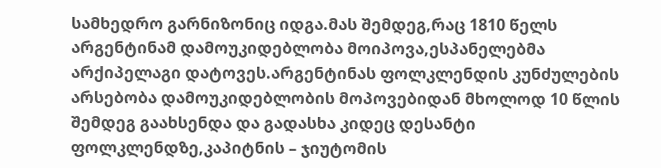სამხედრო გარნიზონიც იდგა.მას შემდეგ,რაც 1810 წელს არგენტინამ დამოუკიდებლობა მოიპოვა,ესპანელებმა არქიპელაგი დატოვეს.არგენტინას ფოლკლენდის კუნძულების არსებობა დამოუკიდებლობის მოპოვებიდან მხოლოდ 10 წლის შემდეგ გაახსენდა და გადასხა კიდეც დესანტი ფოლკლენდზე,კაპიტნის – ჯიუტომის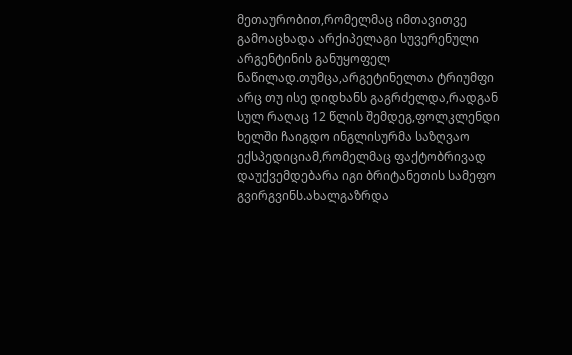მეთაურობით,რომელმაც იმთავითვე გამოაცხადა არქიპელაგი სუვერენული არგენტინის განუყოფელ ნაწილად.თუმცა,არგეტინელთა ტრიუმფი არც თუ ისე დიდხანს გაგრძელდა,რადგან სულ რაღაც 12 წლის შემდეგ,ფოლკლენდი ხელში ჩაიგდო ინგლისურმა საზღვაო ექსპედიციამ,რომელმაც ფაქტობრივად დაუქვემდებარა იგი ბრიტანეთის სამეფო გვირგვინს.ახალგაზრდა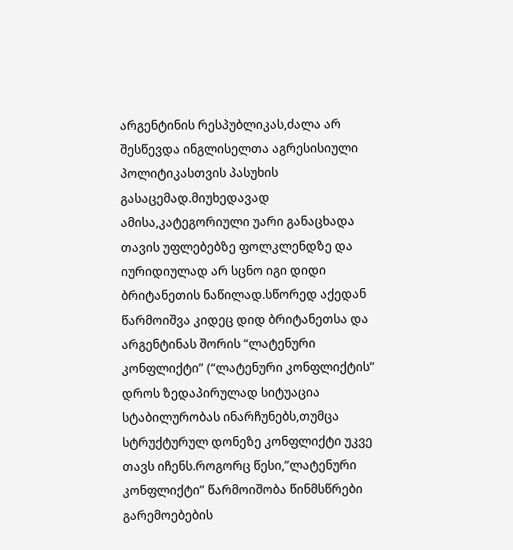არგენტინის რესპუბლიკას,ძალა არ შესწევდა ინგლისელთა აგრესისიული პოლიტიკასთვის პასუხის გასაცემად.მიუხედავად ამისა,კატეგორიული უარი განაცხადა თავის უფლებებზე ფოლკლენდზე და იურიდიულად არ სცნო იგი დიდი ბრიტანეთის ნაწილად.სწორედ აქედან წარმოიშვა კიდეც დიდ ბრიტანეთსა და არგენტინას შორის “ლატენური კონფლიქტი” (“ლატენური კონფლიქტის” დროს ზედაპირულად სიტუაცია სტაბილურობას ინარჩუნებს,თუმცა სტრუქტურულ დონეზე კონფლიქტი უკვე თავს იჩენს.როგორც წესი,”ლატენური კონფლიქტი” წარმოიშობა წინმსწრები გარემოებების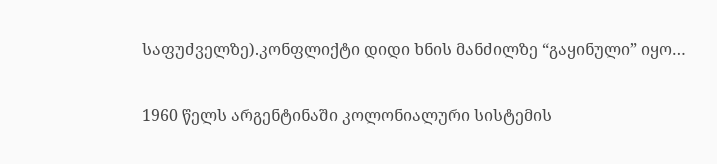საფუძველზე).კონფლიქტი დიდი ხნის მანძილზე “გაყინული” იყო…

1960 წელს არგენტინაში კოლონიალური სისტემის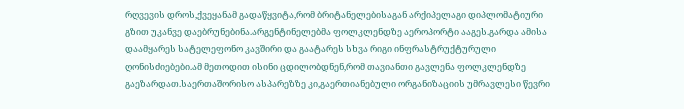რღვევის დროს,ქვეყანამ გადაწყვიტა,რომ ბრიტანელებისაგან არქიპელაგი დიპლომატიური გზით უკანვე დაებრუნებინა.არგენტინელებმა ფოლკლენდზე აეროპორტი ააგეს.გარდა ამისა დაამყარეს სატელეფონო კავშირი და გაატარეს სხვა რიგი ინფრასტრუქტურული ღონისძიებები.ამ მეთოდით ისინი ცდილობდნენ,რომ თავიანთი გავლენა ფოლკლენდზე გაეზარდათ.საერთაშორისო ასპარეზზე კი,გაერთიანებული ორგანიზაციის უმრავლესი წევრი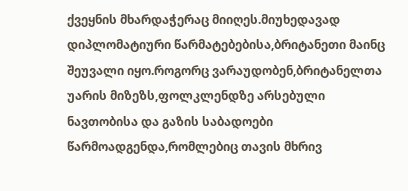ქვეყნის მხარდაჭერაც მიიღეს.მიუხედავად დიპლომატიური წარმატებებისა,ბრიტანეთი მაინც შეუვალი იყო.როგორც ვარაუდობენ,ბრიტანელთა უარის მიზეზს,ფოლკლენდზე არსებული ნავთობისა და გაზის საბადოები წარმოადგენდა,რომლებიც თავის მხრივ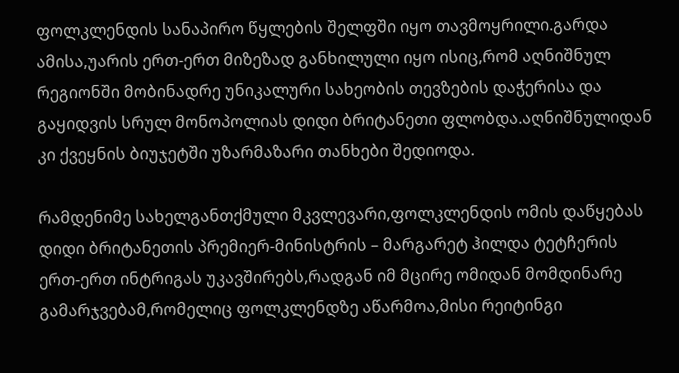ფოლკლენდის სანაპირო წყლების შელფში იყო თავმოყრილი.გარდა ამისა,უარის ერთ-ერთ მიზეზად განხილული იყო ისიც,რომ აღნიშნულ რეგიონში მობინადრე უნიკალური სახეობის თევზების დაჭერისა და გაყიდვის სრულ მონოპოლიას დიდი ბრიტანეთი ფლობდა.აღნიშნულიდან კი ქვეყნის ბიუჯეტში უზარმაზარი თანხები შედიოდა.

რამდენიმე სახელგანთქმული მკვლევარი,ფოლკლენდის ომის დაწყებას დიდი ბრიტანეთის პრემიერ-მინისტრის – მარგარეტ ჰილდა ტეტჩერის ერთ-ერთ ინტრიგას უკავშირებს,რადგან იმ მცირე ომიდან მომდინარე გამარჯვებამ,რომელიც ფოლკლენდზე აწარმოა,მისი რეიტინგი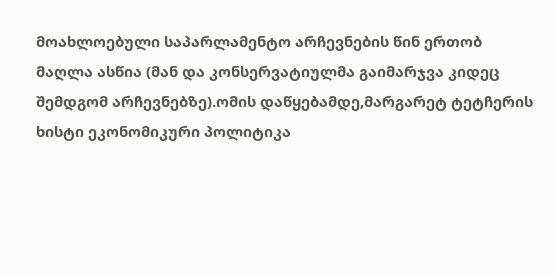მოახლოებული საპარლამენტო არჩევნების წინ ერთობ მაღლა ასწია (მან და კონსერვატიულმა გაიმარჯვა კიდეც შემდგომ არჩევნებზე).ომის დაწყებამდე,მარგარეტ ტეტჩერის ხისტი ეკონომიკური პოლიტიკა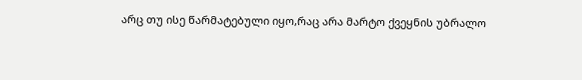არც თუ ისე წარმატებული იყო,რაც არა მარტო ქვეყნის უბრალო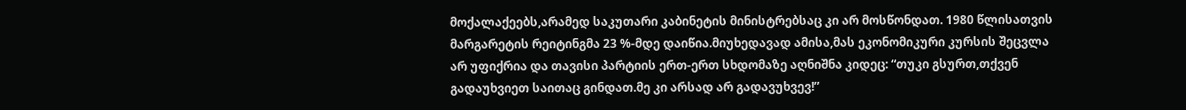მოქალაქეებს,არამედ საკუთარი კაბინეტის მინისტრებსაც კი არ მოსწონდათ. 1980 წლისათვის მარგარეტის რეიტინგმა 23 %-მდე დაიწია.მიუხედავად ამისა,მას ეკონომიკური კურსის შეცვლა არ უფიქრია და თავისი პარტიის ერთ-ერთ სხდომაზე აღნიშნა კიდეც: “თუკი გსურთ,თქვენ გადაუხვიეთ საითაც გინდათ.მე კი არსად არ გადავუხვევ!”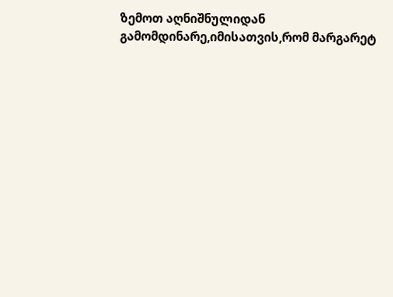ზემოთ აღნიშნულიდან გამომდინარე,იმისათვის,რომ მარგარეტ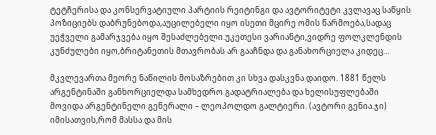ტეტჩერისა და კონსერვატიული პარტიის რეიტინგი და ავტორიტეტი კვლავაც საწყის პოზიციებს დაბრუნებოდა,აუცილებელი იყო ისეთი მცირე ომის წარმოება,სადაც უეჭველი გამარჯვება იყო შესაძლებელი.უკეთესი ვარიანტი,ვიდრე ფოლკლენდის კუნძულები იყო,ბრიტანეთის მთავრობას არ გააჩნდა და განახორციელა კიდეც…

მკვლევართა მეორე ნაწილის მოსაზრებით კი სხვა დასკვნა დაიდო. 1881 წელს არგენტინაში განხორციელდა სამხედრო გადატრიალება და ხელისუფლებაში მოვიდა არგენტინელი გენერალი – ლეოპოლდო გალტიერი. (ავტორი გენია.ჯი) იმისათვის,რომ მასსა და მის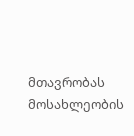მთავრობას მოსახლეობის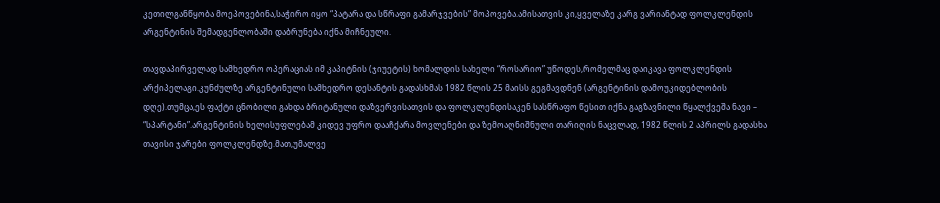კეთილგანწყობა მოეპოვებინა,საჭირო იყო “პატარა და სწრაფი გამარჯვების” მოპოვება.ამისათვის კი,ყველაზე კარგ ვარიანტად ფოლკლენდის არგენტინის შემადგენლობაში დაბრუნება იქნა მიჩნეული.

თავდაპირველად სამხედრო ოპერაციას იმ კაპიტნის (ჯიუეტის) ხომალდის სახელი “როსარიო” უწოდეს,რომელმაც დაიკავა ფოლკლენდის არქიპელაგი.კუნძულზე არგენტინული სამხედრო დესანტის გადასხმას 1982 წლის 25 მაისს გეგმავდნენ (არგენტინის დამოუკიდებლობის დღე).თუმცა,ეს ფაქტი ცნობილი გახდა ბრიტანული დაზვერვისათვის და ფოლკლენდისაკენ სასწრაფო წესით იქნა გაგზავნილი წყალქვეშა ნავი – “სპარტანი”.არგენტინის ხელისუფლებამ კიდევ უფრო დააჩქარა მოვლენები და ზემოაღნიშნული თარიღის ნაცვლად, 1982 წლის 2 აპრილს გადასხა თავისი ჯარები ფოლკლენდზე.მათ,უმალვე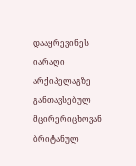დააყრევინეს იარაღი არქიპელაგზე განთავსებულ მცირერიცხოვან ბრიტანულ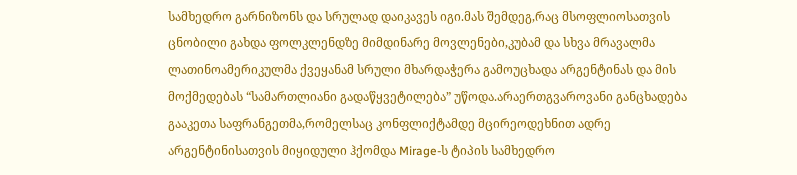სამხედრო გარნიზონს და სრულად დაიკავეს იგი.მას შემდეგ,რაც მსოფლიოსათვის ცნობილი გახდა ფოლკლენდზე მიმდინარე მოვლენები,კუბამ და სხვა მრავალმა ლათინოამერიკულმა ქვეყანამ სრული მხარდაჭერა გამოუცხადა არგენტინას და მის მოქმედებას “სამართლიანი გადაწყვეტილება” უწოდა.არაერთგვაროვანი განცხადება გააკეთა საფრანგეთმა,რომელსაც კონფლიქტამდე მცირეოდეხნით ადრე არგენტინისათვის მიყიდული ჰქომდა Mirage-ს ტიპის სამხედრო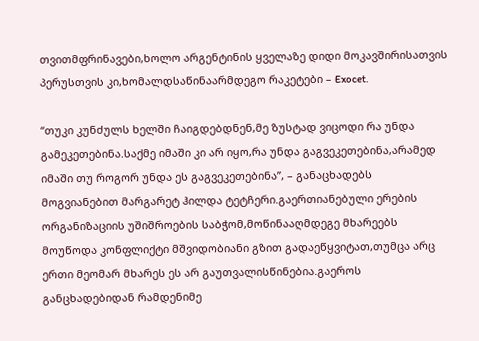თვითმფრინავები,ხოლო არგენტინის ყველაზე დიდი მოკავშირისათვის პერუსთვის კი,ხომალდსაწინაარმდეგო რაკეტები – Exocet.

“თუკი კუნძულს ხელში ჩაიგდებდნენ,მე ზუსტად ვიცოდი რა უნდა გამეკეთებინა.საქმე იმაში კი არ იყო,რა უნდა გაგვეკეთებინა,არამედ იმაში თუ როგორ უნდა ეს გაგვეკეთებინა”, – განაცხადებს მოგვიანებით მარგარეტ ჰილდა ტეტჩერი.გაერთიანებული ერების ორგანიზაციის უშიშროების საბჭომ,მოწინააღმდეგე მხარეებს მოუწოდა კონფლიქტი მშვიდობიანი გზით გადაეწყვიტათ,თუმცა არც ერთი მეომარ მხარეს ეს არ გაუთვალისწინებია.გაეროს განცხადებიდან რამდენიმე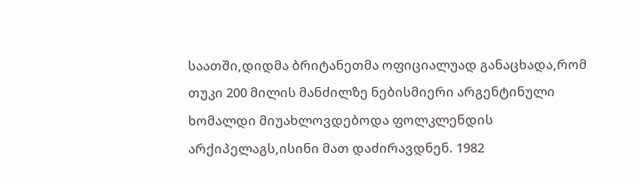საათში,დიდმა ბრიტანეთმა ოფიციალუად განაცხადა,რომ თუკი 200 მილის მანძილზე ნებისმიერი არგენტინული ხომალდი მიუახლოვდებოდა ფოლკლენდის არქიპელაგს,ისინი მათ დაძირავდნენ. 1982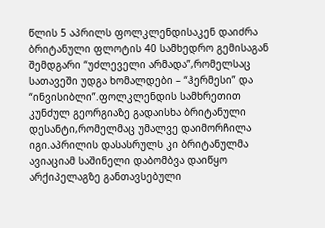წლის 5 აპრილს ფოლკლენდისაკენ დაიძრა ბრიტანული ფლოტის 40 სამხედრო გემისაგან შემდგარი “უძლეველი არმადა”,რომელსაც სათავეში უდგა ხომალდები – “ჰერმესი” და “ინვისიბლი”.ფოლკლენდის სამხრეთით კუნძულ გეორგიაზე გადაისხა ბრიტანული დესანტი,რომელმაც უმალვე დაიმორჩილა იგი.აპრილის დასასრულს კი ბრიტანულმა ავიაციამ საშინელი დაბომბვა დაიწყო არქიპელაგზე განთავსებული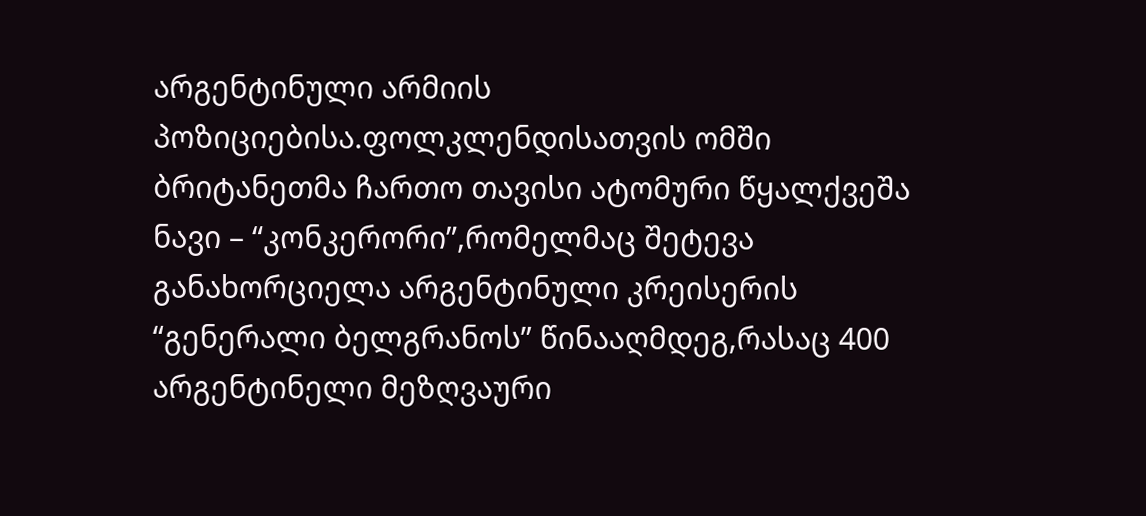არგენტინული არმიის პოზიციებისა.ფოლკლენდისათვის ომში ბრიტანეთმა ჩართო თავისი ატომური წყალქვეშა ნავი – “კონკერორი”,რომელმაც შეტევა განახორციელა არგენტინული კრეისერის “გენერალი ბელგრანოს” წინააღმდეგ,რასაც 400 არგენტინელი მეზღვაური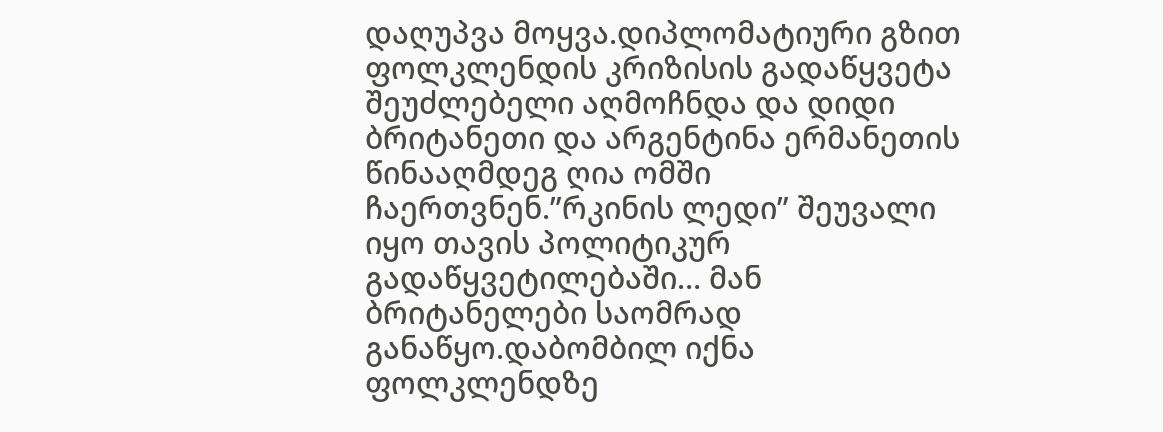დაღუპვა მოყვა.დიპლომატიური გზით ფოლკლენდის კრიზისის გადაწყვეტა შეუძლებელი აღმოჩნდა და დიდი ბრიტანეთი და არგენტინა ერმანეთის წინააღმდეგ ღია ომში ჩაერთვნენ.”რკინის ლედი” შეუვალი იყო თავის პოლიტიკურ გადაწყვეტილებაში… მან ბრიტანელები საომრად განაწყო.დაბომბილ იქნა ფოლკლენდზე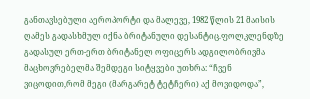განთავსებული აეროპორტი და მალევე, 1982 წლის 21 მაისის ღამეს გადასხმულ იქნა ბრიტანული დესანტიც.ფოლკლენდზე გადასულ ერთ-ერთ ბრიტანელ ოფიცერს ადგილობრივმა მაცხოვრებელმა შემდეგი სიტყვები უთხრა: “ჩვენ ვიცოდით,რომ მეგი (მარგარეტ ტეტჩერი) აქ მოვიდოდა”,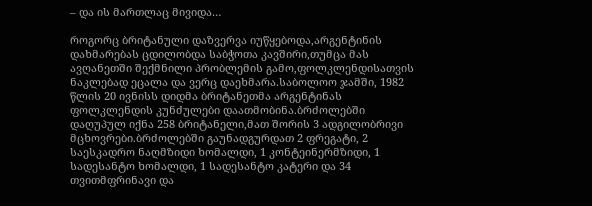– და ის მართლაც მივიდა…

როგორც ბრიტანული დაზვერვა იუწყებოდა,არგენტინის დახმარებას ცდილობდა საბჭოთა კავშირი,თუმცა მას ავღანეთში შექმნილი პრობლემის გამო,ფოლკლენდისათვის ნაკლებად ეცალა და ვერც დაეხმარა.საბოლოო ჯამში, 1982 წლის 20 ივნისს დიდმა ბრიტანეთმა არგენტინას ფოლკლენდის კუნძულები დაათმობინა.ბრძოლებში დაღუპულ იქნა 258 ბრიტანელი,მათ შორის 3 ადგილობრივი მცხოვრები.ბრძოლებში გაუნადგურდათ 2 ფრეგატი, 2 საესკადრო ნაღმზიდი ხომალდი, 1 კონტეინერმზიდი, 1 სადესანტო ხომალდი, 1 სადესანტო კატერი და 34 თვითმფრინავი და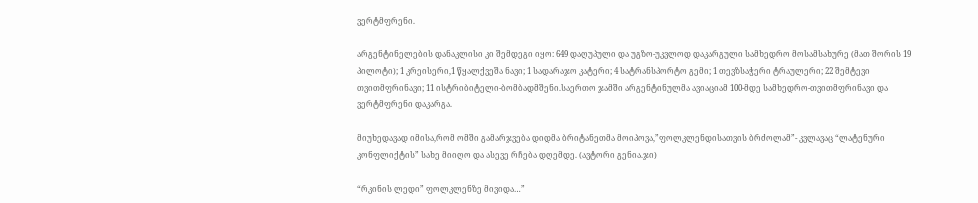ვერტმფრენი.

არგენტინელების დანაკლისი კი შემდეგი იყო: 649 დაღუპული და უგზო-უკვლოდ დაკარგული სამხედრო მოსამსახურე (მათ შორის 19 პილოტი); 1 კრეისერი,1 წყალქვეშა ნავი; 1 სადარაჯო კატერი; 4 სატრანსპორტო გემი; 1 თევზსაჭერი ტრაულერი; 22 შემტევი თვითმფრინავი; 11 ისტრიბიტელი-ბომბადმშენი.საერთო ჯამში არგენტინულმა ავიაციამ 100-მდე სამხედრო-თვითმფრინავი და ვერტმფრენი დაკარგა.

მიუხედავად იმისა,რომ ომში გამარჯვება დიდმა ბრიტანეთმა მოიპოვა,”ფოლკლენდისათვის ბრძოლამ”- კვლავაც “ლატენური კონფლიქტის” სახე მიიღო და ასევე რჩება დღემდე. (ავტორი გენია.ჯი)

“რკინის ლედი” ფოლკლენზე მივიდა…”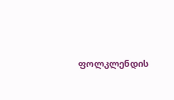ფოლკლენდის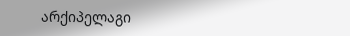არქიპელაგი